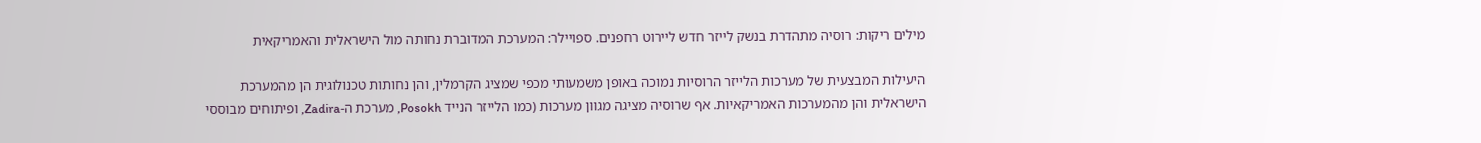מילים ריקות: רוסיה מתהדרת בנשק לייזר חדש ליירוט רחפנים. ספויילר: המערכת המדוברת נחותה מול הישראלית והאמריקאית

היעילות המבצעית של מערכות הלייזר הרוסיות נמוכה באופן משמעותי מכפי שמציג הקרמלין, והן נחותות טכנולוגית הן מהמערכת הישראלית והן מהמערכות האמריקאיות. אף שרוסיה מציגה מגוון מערכות (כמו הלייזר הנייד Posokh, מערכת ה-Zadira, ופיתוחים מבוססי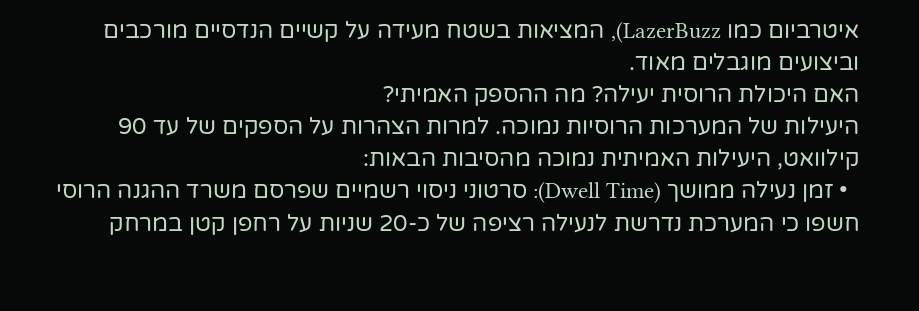איטרביום כמו LazerBuzz), המציאות בשטח מעידה על קשיים הנדסיים מורכבים וביצועים מוגבלים מאוד.
האם היכולת הרוסית יעילה? מה ההספק האמיתי?
היעילות של המערכות הרוסיות נמוכה. למרות הצהרות על הספקים של עד 90 קילוואט, היעילות האמיתית נמוכה מהסיבות הבאות:
  • זמן נעילה ממושך (Dwell Time): סרטוני ניסוי רשמיים שפרסם משרד ההגנה הרוסי חשפו כי המערכת נדרשת לנעילה רציפה של כ-20 שניות על רחפן קטן במרחק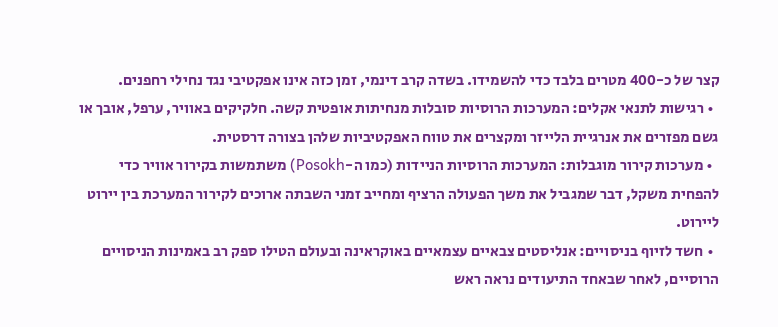קצר של כ-400 מטרים בלבד כדי להשמידו. בשדה קרב דינמי, זמן כזה אינו אפקטיבי נגד נחילי רחפנים.
  • רגישות לתנאי אקלים: המערכות הרוסיות סובלות מנחיתות אופטית קשה. חלקיקים באוויר, ערפל, אובך או גשם מפזרים את אנרגיית הלייזר ומקצרים את טווח האפקטיביות שלהן בצורה דרסטית.
  • מערכות קירור מוגבלות: המערכות הרוסיות הניידות (כמו ה-Posokh) משתמשות בקירור אוויר כדי להפחית משקל, דבר שמגביל את משך הפעולה הרציף ומחייב זמני השבתה ארוכים לקירור המערכת בין יירוט ליירוט.
  • חשד לזיוף בניסויים: אנליסטים צבאיים עצמאיים באוקראינה ובעולם הטילו ספק רב באמינות הניסויים הרוסיים, לאחר שבאחד התיעודים נראה ראש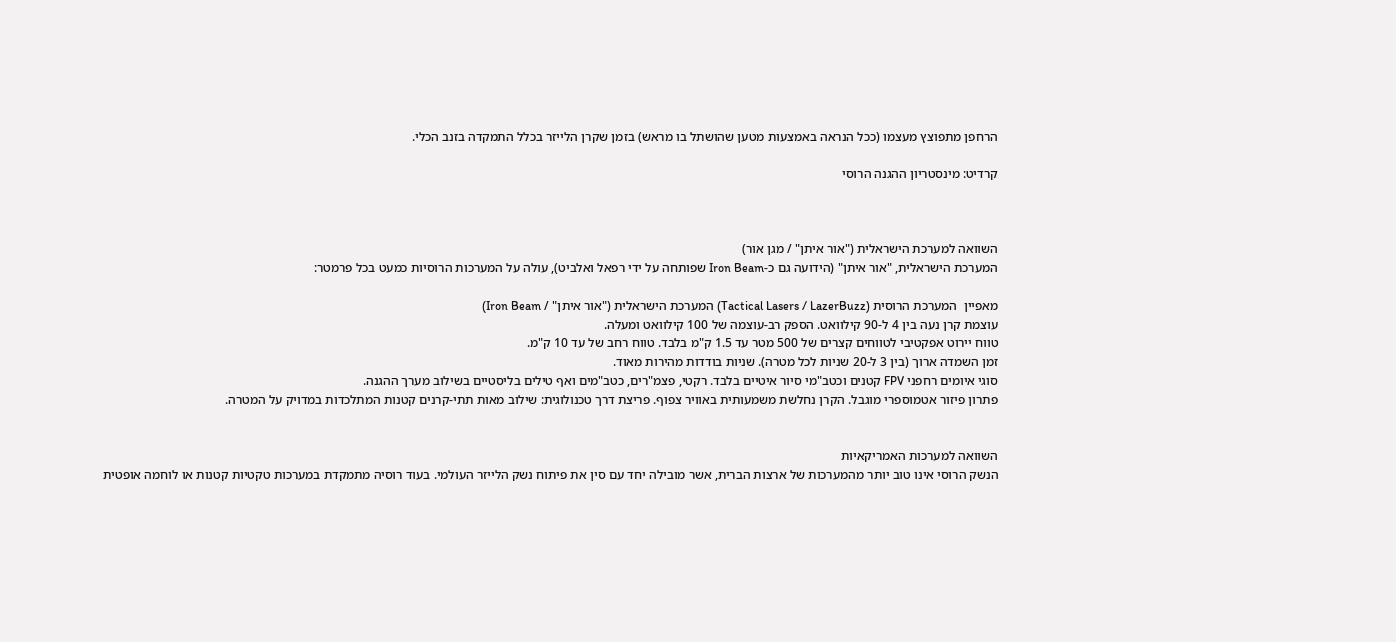הרחפן מתפוצץ מעצמו (ככל הנראה באמצעות מטען שהושתל בו מראש) בזמן שקרן הלייזר בכלל התמקדה בזנב הכלי.

קרדיט: מינסטריון ההגנה הרוסי



השוואה למערכת הישראלית ("אור איתן" / מגן אור)
המערכת הישראלית, "אור איתן" (הידועה גם כ-Iron Beam שפותחה על ידי רפאל ואלביט), עולה על המערכות הרוסיות כמעט בכל פרמטר:

מאפיין  המערכת הרוסית (Tactical Lasers / LazerBuzz) המערכת הישראלית ("אור איתן" / Iron Beam)
עוצמת קרן נעה בין 4 ל-90 קילוואט. הספק רב-עוצמה של 100 קילוואט ומעלה.
טווח יירוט אפקטיבי לטווחים קצרים של 500 מטר עד 1.5 ק"מ בלבד. טווח רחב של עד 10 ק"מ.
זמן השמדה ארוך (בין 3 ל-20 שניות לכל מטרה). שניות בודדות מהירות מאוד.
סוגי איומים רחפני FPV קטנים וכטב"מי סיור איטיים בלבד. רקטי, פצמ"רים, כטב"מים ואף טילים בליסטיים בשילוב מערך ההגנה.
פתרון פיזור אטמוספרי מוגבל. הקרן נחלשת משמעותית באוויר צפוף. פריצת דרך טכנולוגית: שילוב מאות תתי-קרנים קטנות המתלכדות במדויק על המטרה.


השוואה למערכות האמריקאיות
הנשק הרוסי אינו טוב יותר מהמערכות של ארצות הברית, אשר מובילה יחד עם סין את פיתוח נשק הלייזר העולמי. בעוד רוסיה מתמקדת במערכות טקטיות קטנות או לוחמה אופטית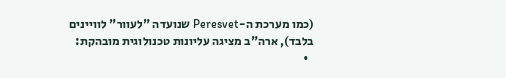(כמו מערכת ה-Peresvet שנועדה "לעוור" לוויינים בלבד), ארה"ב מציגה עליונות טכנולוגית מובהקת:
  •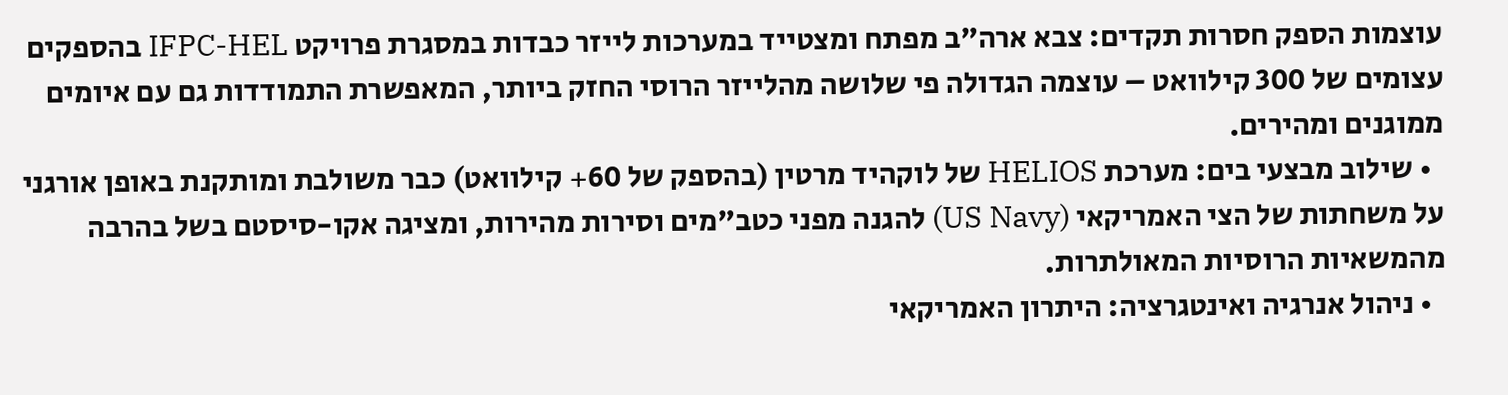עוצמות הספק חסרות תקדים: צבא ארה"ב מפתח ומצטייד במערכות לייזר כבדות במסגרת פרויקט IFPC-HEL בהספקים עצומים של 300 קילוואט – עוצמה הגדולה פי שלושה מהלייזר הרוסי החזק ביותר, המאפשרת התמודדות גם עם איומים ממוגנים ומהירים.
  • שילוב מבצעי בים: מערכת HELIOS של לוקהיד מרטין (בהספק של 60+ קילוואט) כבר משולבת ומותקנת באופן אורגני על משחתות של הצי האמריקאי (US Navy) להגנה מפני כטב"מים וסירות מהירות, ומציגה אקו-סיסטם בשל בהרבה מהמשאיות הרוסיות המאולתרות.
  • ניהול אנרגיה ואינטגרציה: היתרון האמריקאי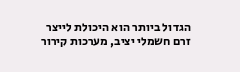הגדול ביותר הוא היכולת לייצר זרם חשמלי יציב, מערכות קירור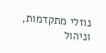נוזלי מתקדמות, וניהול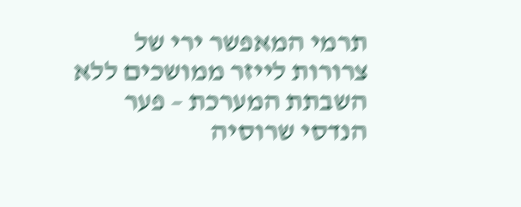תרמי המאפשר ירי של צרורות לייזר ממושכים ללא השבתת המערכת – פער הנדסי שרוסיה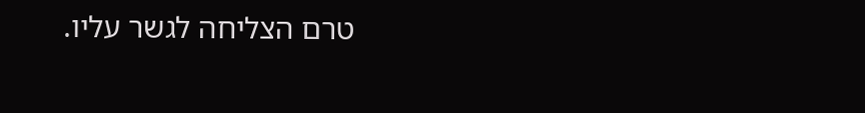טרם הצליחה לגשר עליו.